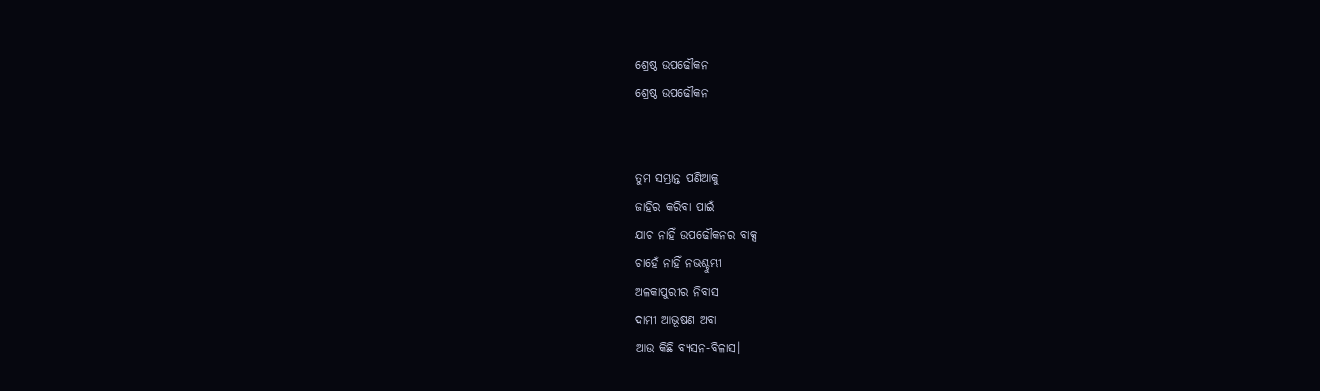ଶ୍ରେଷ୍ଠ ଉପଢୌକନ
ଶ୍ରେଷ୍ଠ ଉପଢୌକନ


ତୁମ ସମ୍ଭ୍ରାନ୍ତ ପଣିଆକୁ
ଜାହିର କରିବା ପାଇଁ
ଯାଚ ନାହିଁ ଉପଢୌକନର ବାକ୍ସ
ଚାହେଁ ନାହିଁ ନଭଶ୍ଚୁମ୍ଭୀ
ଅଳକାପୁରୀର ନିବାସ
ଦାମୀ ଆଭୂଷଣ ଅବା
ଆଉ କିଛି ବ୍ୟସନ-ବିଳାସ।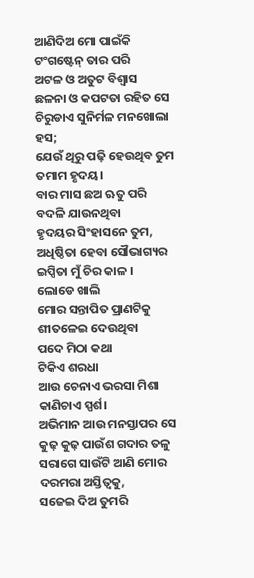ଆଣିଦିଅ ମୋ ପାଇଁକି
ଟଂଗଷ୍ଟେନ୍ ତାର ପରି
ଅଟଳ ଓ ଅତୁଟ ବିଶ୍ୱାସ
ଛଳନା ଓ କପଟତା ରହିତ ସେ
ଚିରୁଡାଏ ସୁନିର୍ମଳ ମନଖୋଲା ହସ;
ଯେଉଁ ଥିରୁ ପଢ଼ି ହେଉଥିବ ତୁମ
ତମାମ ହୃଦୟ।
ବାର ମାସ ଛଅ ଋତୁ ପରି
ବଦଳି ଯାଉନଥିବା
ହୃଦୟର ସିଂହାସନେ ତୁମ,
ଅଧିଷ୍ଠିତା ହେବା ସୌଭାଗ୍ୟର
ଇପ୍ସିତା ମୁଁ ଚିର କାଳ ।
ଲୋଡେ ଖାଲି
ମୋର ସନ୍ତାପିତ ପ୍ରାଣଟିକୁ
ଶୀତଳେଇ ଦେଉଥିବା
ପଦେ ମିଠା କଥା
ଟିକିଏ ଶରଧା
ଆଉ ଚେନାଏ ଭରସା ମିଶା
କାଣିଚାଏ ସ୍ପର୍ଶ।
ଅଭିମାନ ଆଉ ମନସ୍ତାପର ସେ
କୁଢ଼ କୁଢ଼ ପାଉଁଶ ଗଦାର ତଳୁ
ସରାଗେ ସାଉଁଟି ଆଣି ମୋର
ଦରମରା ଅସ୍ତିତ୍ବକୁ,
ସଜେଇ ଦିଅ ତୁମରି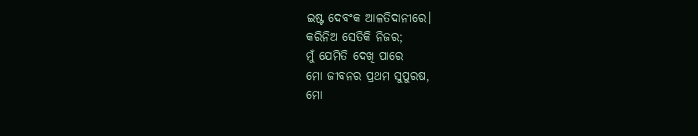ଇଷ୍ଟ ଦେବଂକ ଆଳତିଦାନୀରେ।
କରିନିଅ ସେତିକି ନିଜର;
ମୁଁ ଯେମିତି ଦେଖି ପାରେ
ମୋ ଜୀବନର ପ୍ରଥମ ସୁପୁରଷ,
ମୋ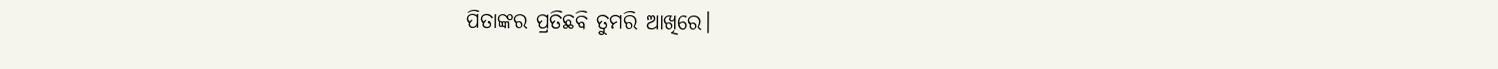ପିତାଙ୍କର ପ୍ରତିଛବି ତୁମରି ଆଖିରେ।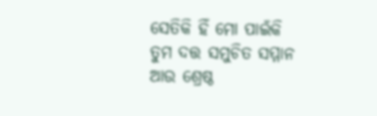ସେତିକି ହିଁ ମୋ ପାଇଁକି
ତୁମ ଦତ୍ତ ସମୁଚିତ ସମ୍ମାନ
ଆଉ ଶ୍ରେଷ୍ଠ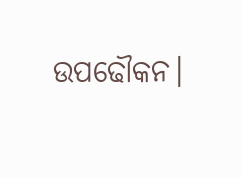ଉପଢୌକନ।